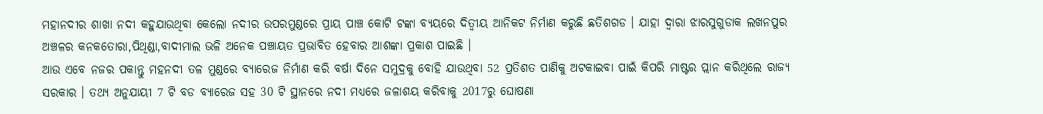ମହାନଦୀର ଶାଖା ନଦୀ କହୁଯାଉଥିବା କେଲୋ ନଦୀର ଉପରମୁଣ୍ଡରେ ପ୍ରାୟ ପାଞ୍ଚ କୋଟି ଟଙ୍କା ବ୍ୟୟରେ ଦିତ୍ବୀୟ ଆନିକଟ ନିର୍ମାଣ କରୁଛି ଛତିଶଗଡ । ଯାହା ଦ୍ବାରା ଝାରସୁଗୁଡାକ ଲଖନପୁର ଅଞ୍ଚଳର କନକତୋରା,ପିଥିଣ୍ଡା,ବାଦୀମାଲ ଭଳି ଅନେକ ପଞ୍ଚାୟତ ପ୍ରଭାବିତ ହେବାର ଆଶଙ୍କା ପ୍ରକାଶ ପାଇଛି ।
ଆଉ ଏବେ ନଜର ପକାନ୍ତୁ ମହନଦୀ ତଳ ମୁଣ୍ଡରେ ବ୍ୟାରେଜ ନିର୍ମାଣ କରି ବର୍ଷା ଦିନେ ସମୁଦ୍ରକୁ ବୋହି ଯାଉଥିବା 52 ପ୍ରତିଶତ ପାଣିକୁ ଅଟକାଇବା ପାଇଁ କିପରି ମାଷ୍ଟର ପ୍ଲାନ କରିଥିଲେ ରାଜ୍ୟ ସରକାର । ତଥ୍ୟ ଅନୁଯାୟୀ 7 ଟି ବଡ ବ୍ୟାରେଜ ସହ 30 ଟି ସ୍ଥାନରେ ନଦୀ ମଧ୍ୟରେ ଜଳାଶୟ କରିବାକୁ 2017ରୁ ଘୋଷଣା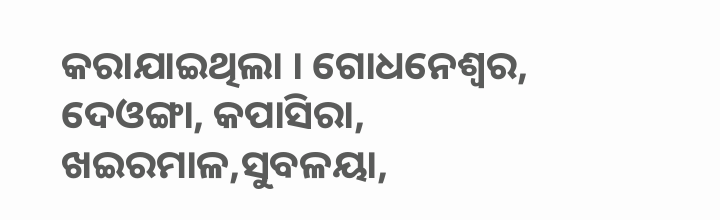କରାଯାଇଥିଲା । ଗୋଧନେଶ୍ବର, ଦେଓଙ୍ଗା, କପାସିରା, ଖଇରମାଳ,ସୁବଳୟା,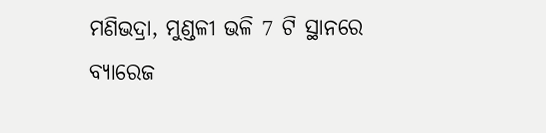ମଣିଭଦ୍ରା, ମୁଣ୍ଡଳୀ ଭଳି 7 ଟି ସ୍ଥାନରେ ବ୍ୟାରେଜ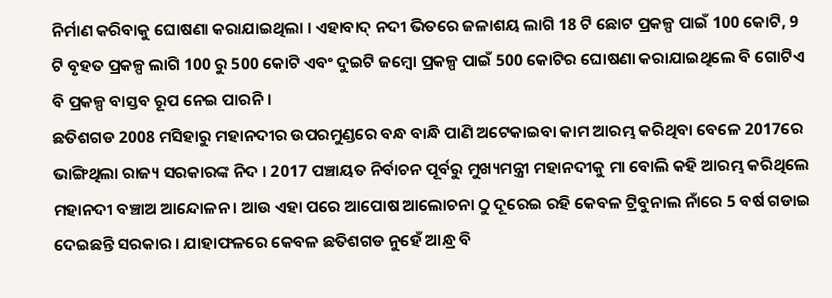ନିର୍ମାଣ କରିବାକୁ ଘୋଷଣା କରାଯାଇଥିଲା । ଏହାବାଦ୍ ନଦୀ ଭିତରେ ଜଳାଶୟ ଲାଗି 18 ଟି ଛୋଟ ପ୍ରକଳ୍ପ ପାଇଁ 100 କୋଟି, 9 ଟି ବୃହତ ପ୍ରକଳ୍ପ ଲାଗି 100 ରୁ 500 କୋଟି ଏବଂ ଦୁଇଟି ଜମ୍ବୋ ପ୍ରକଳ୍ପ ପାଇଁ 500 କୋଟିର ଘୋଷଣା କରାଯାଇଥିଲେ ବି ଗୋଟିଏ ବି ପ୍ରକଳ୍ପ ବାସ୍ତବ ରୂପ ନେଇ ପାରନି ।
ଛତିଶଗଡ 2008 ମସିହାରୁ ମହାନଦୀର ଉପରମୁଣ୍ଡରେ ବନ୍ଧ ବାନ୍ଧି ପାଣି ଅଟେକାଇବା କାମ ଆରମ୍ଭ କରିଥିବା ବେଳେ 2017ରେ ଭାଙ୍ଗିଥିଲା ରାଜ୍ୟ ସରକାରଙ୍କ ନିଦ । 2017 ପଞ୍ଚାୟତ ନିର୍ବାଚନ ପୂର୍ବରୁ ମୁଖ୍ୟମନ୍ତ୍ରୀ ମହାନଦୀକୁ ମା ବୋଲି କହି ଆରମ୍ଭ କରିଥିଲେ ମହାନଦୀ ବଞ୍ଚାଅ ଆନ୍ଦୋଳନ । ଆଉ ଏହା ପରେ ଆପୋଷ ଆଲୋଚନା ଠୁ ଦୂରେଇ ରହି କେବଳ ଟ୍ରିବୁନାଲ ନାଁରେ 5 ବର୍ଷ ଗଡାଇ ଦେଇଛନ୍ତି ସରକାର । ଯାହାଫଳରେ କେବଳ ଛତିଶଗଡ ନୁହେଁ ଆନ୍ଧ୍ର ବି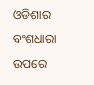ଓଡିଶାର ବଂଶଧାରା ଉପରେ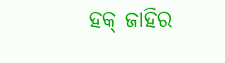ହକ୍ ଜାହିର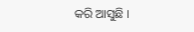କରି ଆସୁଛି ।